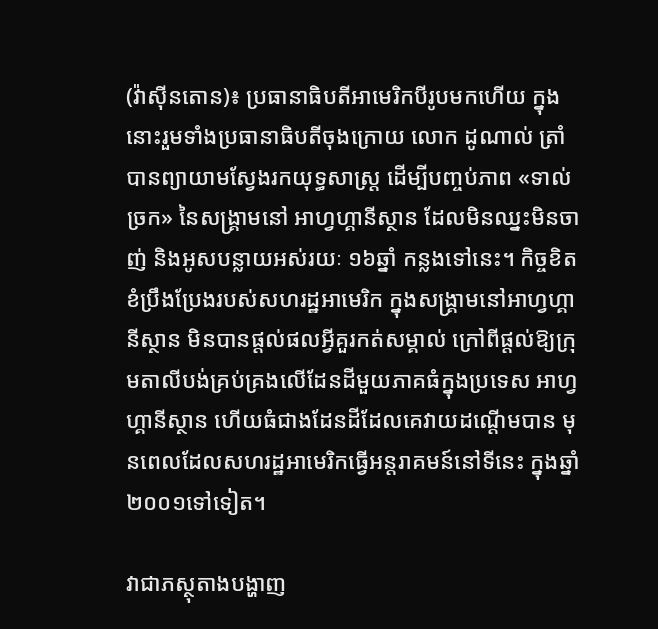(វ៉ាស៊ីនតោន)៖ ប្រធានាធិបតីអាមេរិកបីរូបមកហើយ ក្នុងនោះរួមទាំងប្រធានាធិបតីចុងក្រោយ លោក ដូណាល់ ត្រាំ បានព្យាយាមស្វែងរកយុទ្ធសាស្ត្រ ដើម្បីបញ្ចប់ភាព «ទាល់ច្រក» នៃសង្គ្រាមនៅ អាហ្វហ្គានីស្ថាន ដែលមិនឈ្នះមិនចាញ់ និងអូសបន្លាយអស់រយៈ ១៦ឆ្នាំ កន្លងទៅនេះ។ កិច្ចខិតខំប្រឹងប្រែងរបស់សហរដ្ឋអាមេរិក ក្នុងសង្គ្រាមនៅអាហ្វហ្គានីស្ថាន មិនបានផ្តល់ផលអ្វីគួរកត់សម្គាល់ ក្រៅពីផ្តល់ឱ្យក្រុមតាលីបង់គ្រប់គ្រងលើដែនដីមួយភាគធំក្នុងប្រទេស អាហ្វហ្គានីស្ថាន ហើយធំជាងដែនដីដែលគេវាយដណ្តើមបាន មុនពេលដែលសហរដ្ឋអាមេរិកធ្វើអន្តរាគមន៍នៅទីនេះ ក្នុងឆ្នាំ២០០១ទៅទៀត។

វាជាភស្ថុតាងបង្ហាញ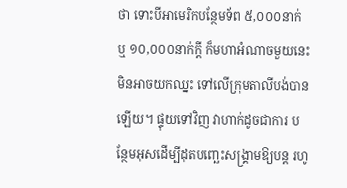ថា ទោះបីអាមេរិកបន្ថែមទ័ព ៥,០០០នាក់ ឬ ១០,០០០នាក់ក្តី ក៏មហាអំណាចមួយនេះមិនអាចយកឈ្នះ ទៅលើក្រុមតាលីបង់បានឡើយ។ ផ្ទុយទៅវិញ វាហាក់ដូចជាការ បន្ថែមអុសដើម្បីដុតបញ្ឆេះសង្គ្រាមឱ្យបន្ត រហូ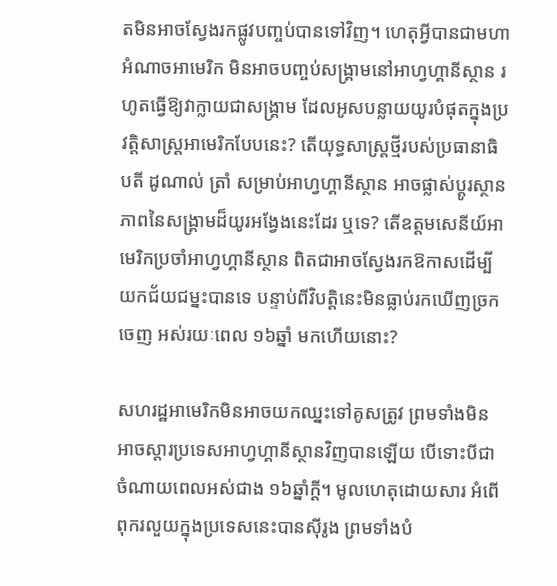តមិនអាចស្វែងរកផ្លូវបញ្ចប់បានទៅវិញ។ ហេតុអ្វីបានជាមហាអំណាចអាមេរិក មិនអាចបញ្ចប់សង្គ្រាមនៅអាហ្វហ្គានីស្ថាន រហូតធ្វើឱ្យវាក្លាយជាសង្គ្រាម ដែលអូសបន្លាយយូរបំផុតក្នុងប្រវត្តិសាស្ត្រអាមេរិកបែបនេះ? តើយុទ្ធសាស្ត្រថ្មីរបស់ប្រធានាធិបតី ដូណាល់ ត្រាំ សម្រាប់អាហ្វហ្គានីស្ថាន អាចផ្លាស់ប្តូរស្ថានភាពនៃសង្គ្រាមដ៏យូរអង្វែងនេះដែរ ឬទេ? តើឧត្តមសេនីយ៍អាមេរិកប្រចាំអាហ្វហ្គានីស្ថាន ពិតជាអាចស្វែងរកឱកាសដើម្បីយកជ័យជម្នះបានទេ បន្ទាប់ពីវិបត្តិនេះមិនធ្លាប់រកឃើញច្រកចេញ អស់រយៈពេល ១៦ឆ្នាំ មកហើយនោះ?

សហរដ្ឋអាមេរិកមិនអាចយកឈ្នះទៅគូសត្រូវ ព្រមទាំងមិនអាចស្តារប្រទេសអាហ្វហ្គានីស្ថានវិញបានឡើយ បើទោះបីជាចំណាយពេលអស់ជាង ១៦ឆ្នាំក្តី។ មូលហេតុដោយសារ អំពើពុករលួយក្នុងប្រទេសនេះបានស៊ីរូង ព្រមទាំងបំ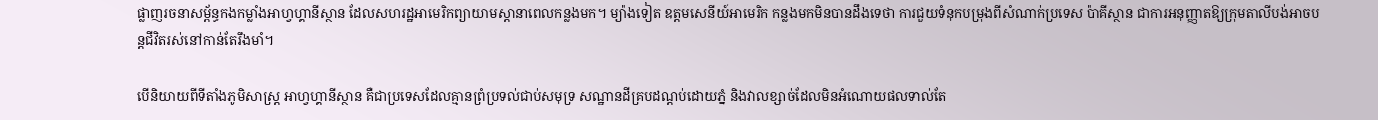ផ្លាញរចនាសម្ព័ន្ធកងកម្លាំងអាហ្វហ្គានីស្ថាន ដែលសហរដ្ឋអាមេរិកព្យាយាមស្តានាពេលកន្លងមក។ ម្យ៉ាងទៀត ឧត្តមសេនីយ៍អាមេរិក កន្លងមកមិនបានដឹងទេថា ការជួយទំនុកបម្រុងពីសំណាក់ប្រទេស ប៉ាគីស្ថាន ជាការអនុញ្ញាតឱ្យក្រុមតាលីបង់អាចបន្តជីវិតរស់នៅកាន់តែរឹងមាំ។

បើនិយាយពីទីតាំងភូមិសាស្ត្រ អាហ្វហ្គានីស្ថាន គឺជាប្រទេសដែលគ្មានព្រំប្រទល់ជាប់សមុទ្រ សណ្ឋានដីគ្របដណ្តប់ដោយភ្នំ និងវាលខ្សាច់ដែលមិនអំណោយផលទាល់តែ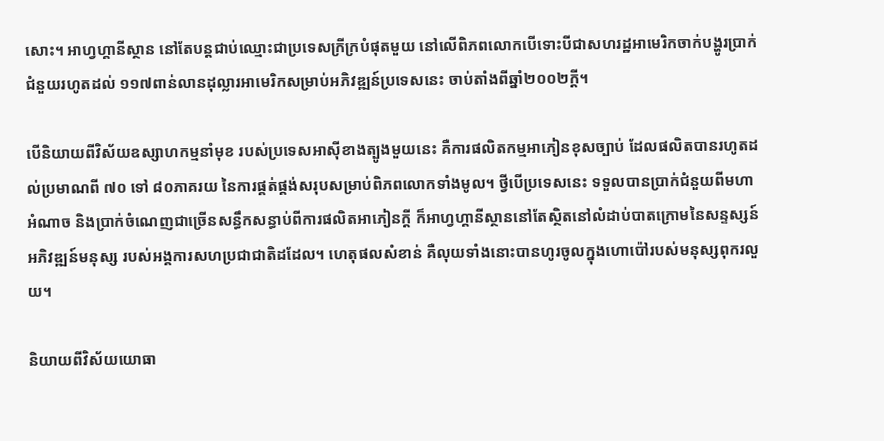សោះ។ អាហ្វហ្គានីស្ថាន នៅតែបន្តជាប់ឈ្មោះជាប្រទេសក្រីក្របំផុតមួយ នៅលើពិភពលោកបើទោះបីជាសហរដ្ឋអាមេរិកចាក់បង្ហូរប្រាក់ជំនួយរហូតដល់ ១១៧ពាន់លានដុល្លារអាមេរិកសម្រាប់អភិវឌ្ឍន៍ប្រទេសនេះ ចាប់តាំងពីឆ្នាំ២០០២ក្តី។

បើនិយាយពីវិស័យឧស្សាហកម្មនាំមុខ របស់ប្រទេសអាស៊ីខាងត្បូងមួយនេះ គឺការផលិតកម្មអាភៀនខុសច្បាប់ ដែលផលិតបានរហូតដល់ប្រមាណពី ៧០ ទៅ ៨០ភាគរយ នៃការផ្គត់ផ្គង់សរុបសម្រាប់ពិភពលោកទាំងមូល។ ថ្វីបើប្រទេសនេះ ទទួលបានប្រាក់ជំនួយពីមហាអំណាច និងប្រាក់ចំណេញជាច្រើនសន្ធឹកសន្ធាប់ពីការផលិតអាភៀនក្តី ក៏អាហ្វហ្គានីស្ថាននៅតែស្ថិតនៅលំដាប់បាតក្រោមនៃសន្ទស្សន៍អភិវឌ្ឍន៍មនុស្ស របស់អង្គការសហប្រជាជាតិដដែល។ ហេតុផលសំខាន់ គឺលុយទាំងនោះបានហូរចូលក្នុងហោប៉ៅរបស់មនុស្សពុករលួយ។

និយាយពីវិស័យយោធា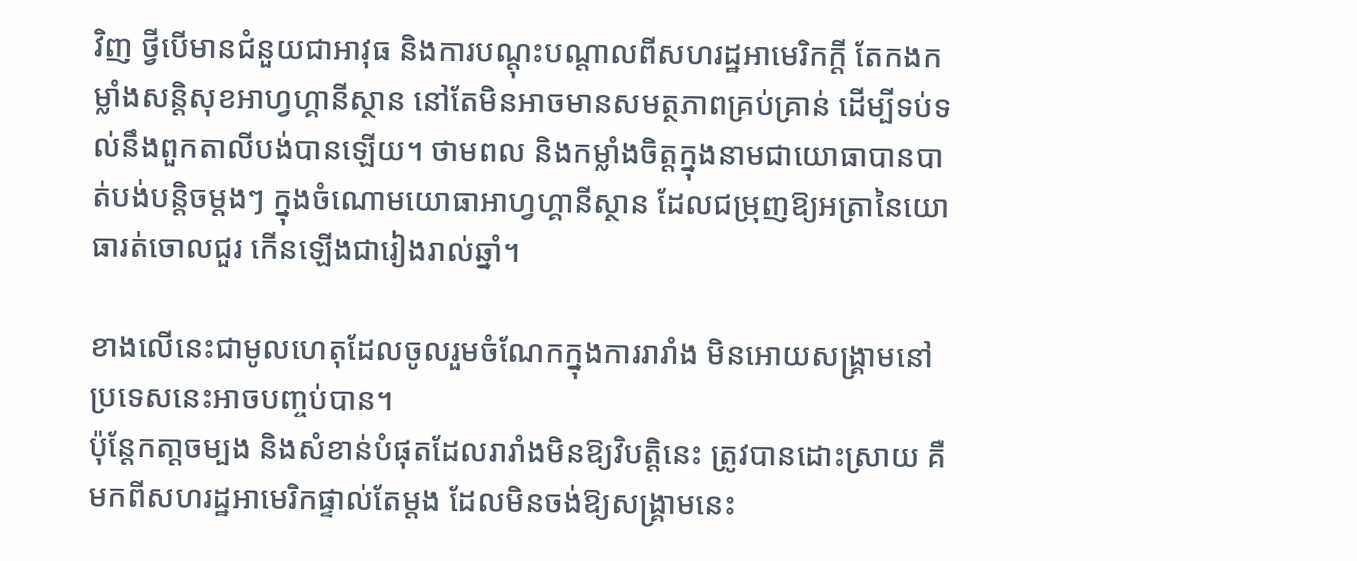វិញ ថ្វីបើមានជំនួយជាអាវុធ និងការបណ្ដុះបណ្ដាលពីសហរដ្ឋអាមេរិកក្តី តែកងកម្លាំងសន្ដិសុខអាហ្វហ្គានីស្ថាន នៅតែមិនអាចមានសមត្ថភាពគ្រប់គ្រាន់ ដើម្បីទប់ទល់នឹងពួកតាលីបង់បានឡើយ។ ថាមពល និងកម្លាំងចិត្តក្នុងនាមជាយោធាបានបាត់បង់បន្តិចម្តងៗ ក្នុងចំណោមយោធាអាហ្វហ្គានីស្ថាន ដែលជម្រុញឱ្យអត្រានៃយោធារត់ចោលជួរ កើនឡើងជារៀងរាល់ឆ្នាំ។

ខាងលើនេះជាមូលហេតុដែលចូលរួមចំណែកក្នុងការរារាំង មិនអោយសង្គ្រាមនៅប្រទេសនេះអាចបញ្ចប់បាន។
ប៉ុន្តែកតា្តចម្បង និងសំខាន់បំផុតដែលរារាំងមិនឱ្យវិបត្តិនេះ ត្រូវបានដោះស្រាយ គឺមកពីសហរដ្ឋអាមេរិកផ្ទាល់តែម្តង ដែលមិនចង់ឱ្យសង្គ្រាមនេះ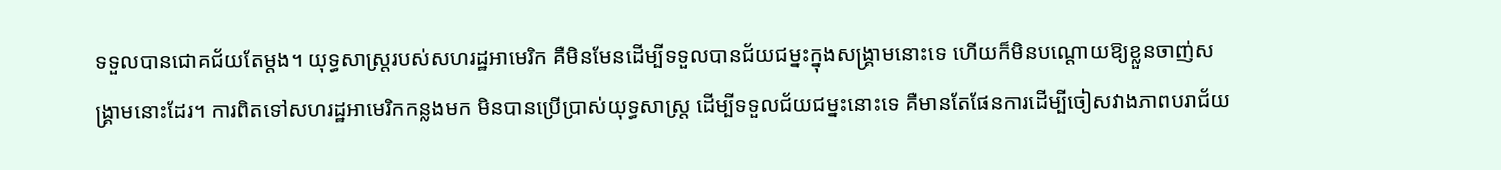ទទួលបានជោគជ័យតែម្តង។ យុទ្ធសាស្ត្ររបស់សហរដ្ឋអាមេរិក គឺមិនមែនដើម្បីទទួលបានជ័យជម្នះក្នុងសង្គ្រាមនោះទេ ហើយក៏មិនបណ្តោយឱ្យខ្លួនចាញ់សង្គ្រាមនោះដែរ។ ការពិតទៅសហរដ្ឋអាមេរិកកន្លងមក មិនបានប្រើប្រាស់យុទ្ធសាស្រ្ត ដើម្បីទទួលជ័យជម្នះនោះទេ គឺមានតែផែនការដើម្បីចៀសវាងភាពបរាជ័យ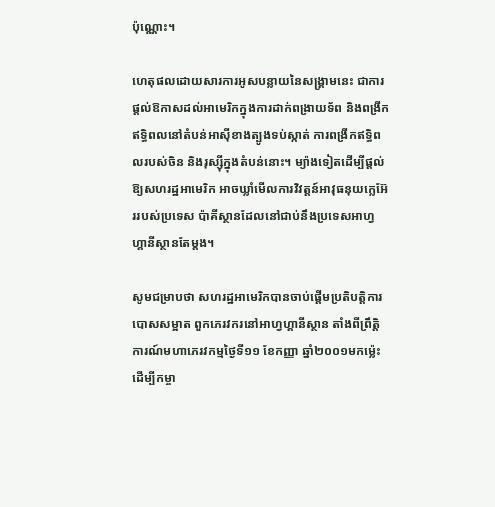ប៉ុណ្ណោះ។

ហេតុផលដោយសារការអូសបន្លាយនៃសង្គ្រាមនេះ ជាការផ្តល់ឱកាសដល់អាមេរិកក្នុងការដាក់ពង្រាយទ័ព និងពង្រីកឥទ្ធិពលនៅតំបន់អាស៊ីខាងត្បូងទប់ស្កាត់ ការពង្រីកឥទ្ធិពលរបស់ចិន និងរុស្ស៊ីក្នុងតំបន់នោះ។ ម្យ៉ាងទៀតដើម្បីផ្តល់ឱ្យសហរដ្ឋអាមេរិក អាចឃ្លាំមើលការវិវត្តន៍អាវុធនុយក្លេអ៊ែររបស់ប្រទេស ប៉ាគីស្ថានដែលនៅជាប់នឹងប្រទេសអាហ្វហ្គានីស្ថានតែម្តង។

សូមជម្រាបថា សហរដ្ឋអាមេរិកបានចាប់ផ្តើមប្រតិបត្តិការបោសសម្អាត ពួកភេរវករនៅអាហ្វហ្គានីស្ថាន តាំងពីព្រឹត្តិការណ៍មហាភេរវកម្មថ្ងៃទី១១ ខែកញ្ញា ឆ្នាំ២០០១មកម្ល៉េះ ដើម្បីកម្ចា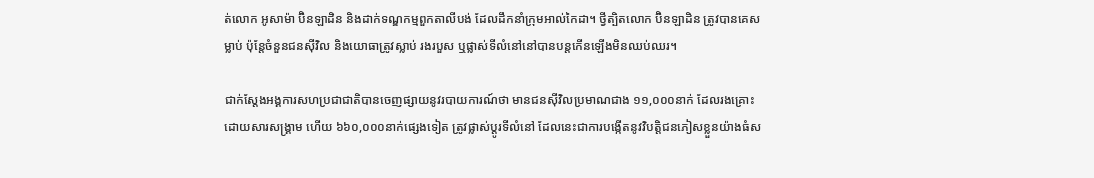ត់លោក អូសាម៉ា ប៊ិនឡាដិន និងដាក់ទណ្ឌកម្មពួកតាលីបង់ ដែលដឹកនាំក្រុមអាល់កៃដា។ ថ្វីត្បិតលោក ប៊ិនឡាដិន ត្រូវបានគេសម្លាប់ ប៉ុន្តែចំនួនជនស៊ីវិល និងយោធាត្រូវស្លាប់ រងរបួស ឬផ្លាស់ទីលំនៅនៅបានបន្តកើនឡើងមិនឈប់ឈរ។

ជាក់ស្តែងអង្គការសហប្រជាជាតិបានចេញផ្សាយនូវរបាយការណ៍ថា មានជនស៊ីវិលប្រមាណជាង ១១,០០០នាក់ ដែលរងគ្រោះដោយសារសង្គ្រាម ហើយ ៦៦០,០០០នាក់ផ្សេងទៀត ត្រូវផ្លាស់ប្តូរទីលំនៅ ដែលនេះជាការបង្កើតនូវវិបត្តិជនភៀសខ្លួនយ៉ាងធំស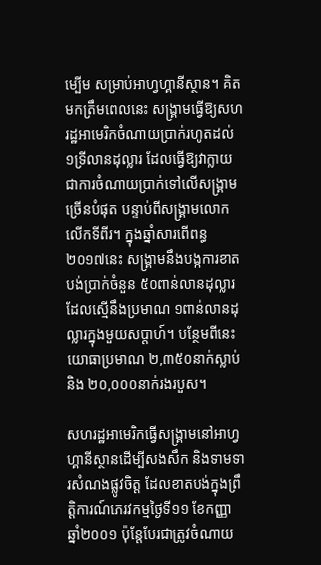ម្បើម សម្រាប់អាហ្វហ្គានីស្ថាន។ គិតមកត្រឹមពេលនេះ សង្គ្រាមធ្វើឱ្យសហរដ្ឋអាមេរិកចំណាយប្រាក់រហូតដល់ ១ទ្រីលានដុល្លារ ដែលធ្វើឱ្យវាក្លាយជាការចំណាយប្រាក់ទៅលើសង្គ្រាមច្រើនបំផុត បន្ទាប់ពីសង្គ្រាមលោកលើកទីពីរ។ ក្នុងឆ្នាំសារពើពន្ធ២០១៧នេះ សង្គ្រាមនឹងបង្កការខាតបង់ប្រាក់ចំនួន ៥០ពាន់លានដុល្លារ ដែលស្មើនឹងប្រមាណ ១ពាន់លានដុល្លារក្នុងមួយសប្តាហ៍។ បន្ថែមពីនេះយោធាប្រមាណ ២,៣៥០នាក់ស្លាប់ និង ២០,០០០នាក់រងរបួស។

សហរដ្ឋអាមេរិកធ្វើសង្គ្រាមនៅអាហ្វហ្គានីស្ថានដើម្បីសងសឹក និងទាមទារសំណងផ្លូវចិត្ត ដែលខាតបង់ក្នុងព្រឹត្តិការណ៍ភេរវកម្មថ្ងៃទី១១ ខែកញ្ញា ឆ្នាំ២០០១ ប៉ុន្តែបែរជាត្រូវចំណាយ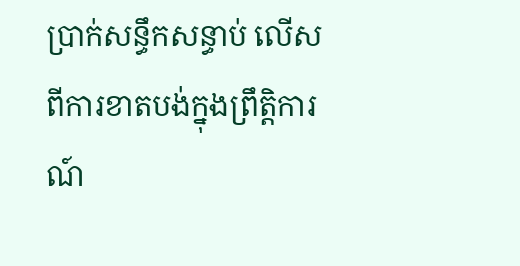ប្រាក់សន្ធឹកសន្ធាប់ លើសពីការខាតបង់ក្នុងព្រឹត្តិការណ៍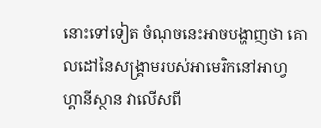នោះទៅទៀត ចំណុចនេះអាចបង្ហាញថា គោលដៅនៃសង្គ្រាមរបស់អាមេរិកនៅអាហ្វហ្គានីស្ថាន វាលើសពី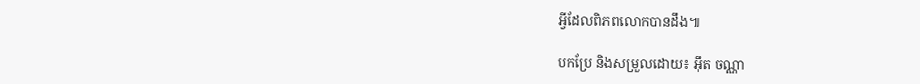អ្វីដែលពិភពលោកបានដឹង៕

បកប្រែ និងសម្រួលដោយ៖ អ៊ឹត ចណ្ណា